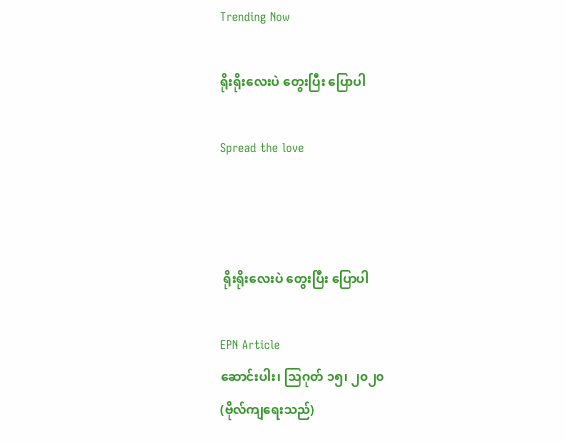Trending Now

ရိုးရိုးလေးပဲ တွေးပြီး ပြောပါ

Spread the love



 ရိုးရိုးလေးပဲ တွေးပြီး ပြောပါ

EPN Article
ဆောင်းပါး၊ သြဂုတ် ၁၅၊ ၂၀၂၀
(ဗိုလ်ကျရေးသည်)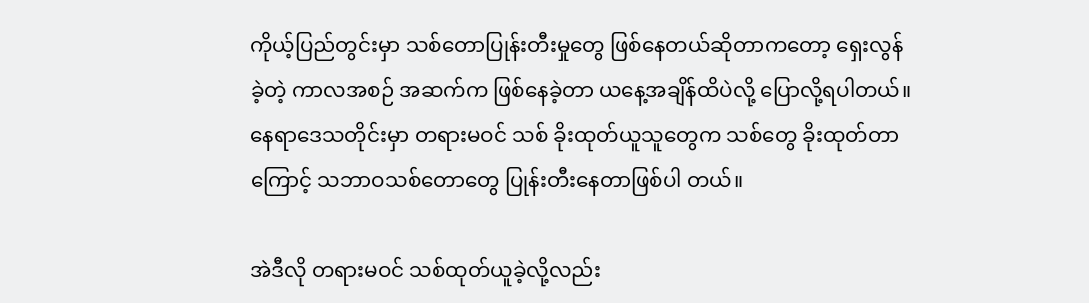ကိုယ့်ပြည်တွင်းမှာ သစ်တောပြုန်းတီးမှုတွေ ဖြစ်နေတယ်ဆိုတာကတော့ ရှေးလွန်ခဲ့တဲ့ ကာလအစဉ် အဆက်က ဖြစ်နေခဲ့တာ ယနေ့အချိန်ထိပဲလို့ ပြောလို့ရပါတယ်။ နေရာဒေသတိုင်းမှာ တရားမဝင် သစ် ခိုးထုတ်ယူသူတွေက သစ်တွေ ခိုးထုတ်တာကြောင့် သဘာဝသစ်တောတွေ ပြုန်းတီးနေတာဖြစ်ပါ တယ်။

အဲဒီလို တရားမဝင် သစ်ထုတ်ယူခဲ့လို့လည်း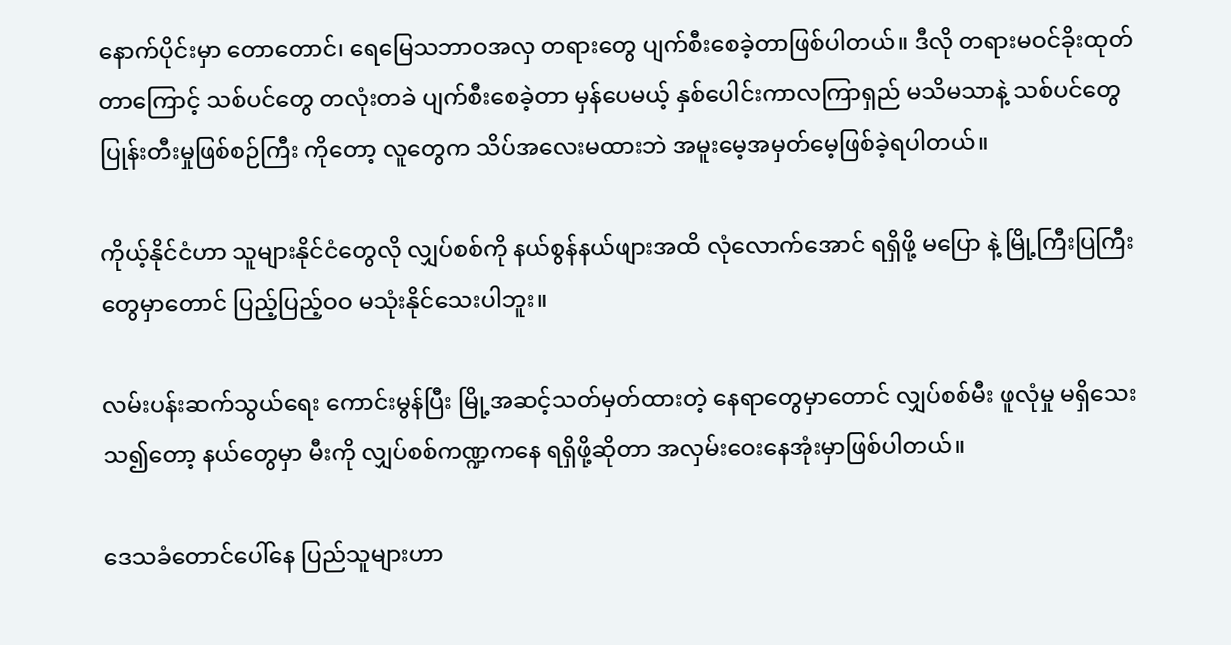နောက်ပိုင်းမှာ တောတောင်၊ ရေမြေသဘာဝအလှ တရားတွေ ပျက်စီးစေခဲ့တာဖြစ်ပါတယ်။ ဒီလို တရားမဝင်ခိုးထုတ်တာကြောင့် သစ်ပင်တွေ တလုံးတခဲ ပျက်စီးစေခဲ့တာ မှန်ပေမယ့် နှစ်ပေါင်းကာလကြာရှည် မသိမသာနဲ့ သစ်ပင်တွေ ပြုန်းတီးမှုဖြစ်စဉ်ကြီး ကိုတော့ လူတွေက သိပ်အလေးမထားဘဲ အမူးမေ့အမှတ်မေ့ဖြစ်ခဲ့ရပါတယ်။

ကိုယ့်နိုင်ငံဟာ သူများနိုင်ငံတွေလို လျှပ်စစ်ကို နယ်စွန်နယ်ဖျားအထိ လုံလောက်အောင် ရရှိဖို့ မပြော နဲ့ မြို့ကြီးပြကြီးတွေမှာတောင် ပြည့်ပြည့်ဝဝ မသုံးနိုင်သေးပါဘူး။

လမ်းပန်းဆက်သွယ်ရေး ကောင်းမွန်ပြီး မြို့အဆင့်သတ်မှတ်ထားတဲ့ နေရာတွေမှာတောင် လျှပ်စစ်မီး ဖူလုံမှု မရှိသေးသ၍တော့ နယ်တွေမှာ မီးကို လျှပ်စစ်ကဏ္ဍကနေ ရရှိဖို့ဆိုတာ အလှမ်းဝေးနေအုံးမှာဖြစ်ပါတယ်။

ဒေသခံတောင်ပေါ်နေ ပြည်သူများဟာ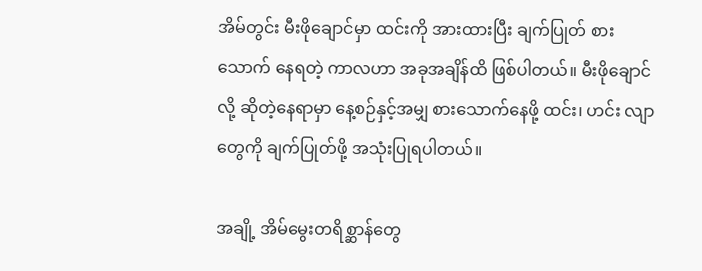အိမ်တွင်း မီးဖိုချောင်မှာ ထင်းကို အားထားပြီး ချက်ပြုတ် စားသောက် နေရတဲ့ ကာလဟာ အခုအချိန်ထိ ဖြစ်ပါတယ်။ မီးဖိုချောင်လို့ ဆိုတဲ့နေရာမှာ နေ့စဉ်နှင့်အမျှ စားသောက်နေဖို့ ထင်း၊ ဟင်း လျာတွေကို ချက်ပြုတ်ဖို့ အသုံးပြုရပါတယ်။

အချို့ အိမ်မွေးတရိစ္ဆာန်တွေ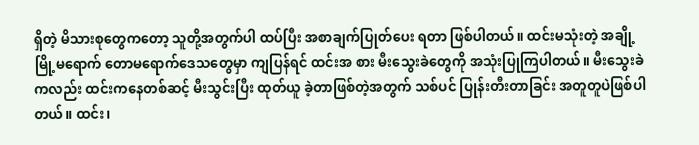ရှိတဲ့ မိသားစုတွေကတော့ သူတို့အတွက်ပါ ထပ်ပြီး အစာချက်ပြုတ်ပေး ရတာ ဖြစ်ပါတယ်။ ထင်းမသုံးတဲ့ အချို့ မြို့မရောက် တောမရောက်ဒေသတွေမှာ ကျပြန်ရင် ထင်းအ စား မီးသွေးခဲတွေကို အသုံးပြုကြပါတယ်။ မီးသွေးခဲကလည်း ထင်းကနေတစ်ဆင့် မီးသွင်းပြီး ထုတ်ယူ ခဲ့တာဖြစ်တဲ့အတွက် သစ်ပင် ပြုန်းတီးတာခြင်း အတူတူပဲဖြစ်ပါတယ်။ ထင်း၊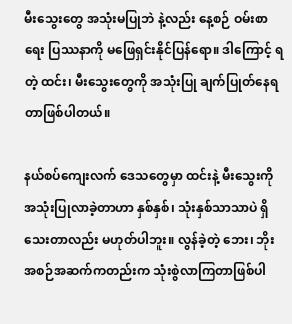မီးသွေးတွေ အသုံးမပြုဘဲ နဲ့လည်း နေ့စဉ် ဝမ်းစာရေး ပြဿနာကို မဖြေရှင်းနိုင်ပြန်ရော။ ဒါကြောင့် ရတဲ့ ထင်း၊ မီးသွေးတွေကို အသုံးပြု ချက်ပြုတ်နေရတာဖြစ်ပါတယ်။

နယ်စပ်ကျေးလက် ဒေသတွေမှာ ထင်းနဲ့ မီးသွေးကို အသုံးပြုလာခဲ့တာဟာ နှစ်နှစ်၊ သုံးနှစ်သာသာပဲ ရှိသေးတာလည်း မဟုတ်ပါဘူး။ လွန်ခဲ့တဲ့ ဘေး၊ ဘိုး အစဉ်အဆက်ကတည်းက သုံးစွဲလာကြတာဖြစ်ပါ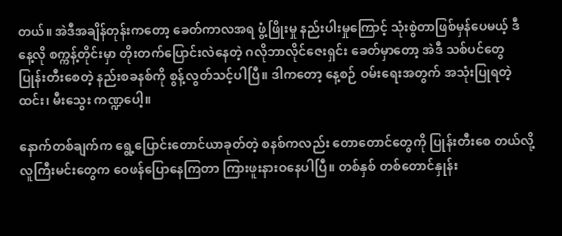တယ်။ အဲဒီအချိန်တုန်းကတော့ ခေတ်ကာလအရ ဖွံ့ဖြိုးမှု နည်းပါးမှုကြောင့် သုံးစွဲတာဖြစ်မှန်ပေမယ့် ဒီ နေ့လို စက္ကန့်တိုင်းမှာ တိုးတက်ပြောင်းလဲနေတဲ့ ဂလိုဘာလိုင်ဇေးရှင်း ခေတ်မှာတော့ အဲဒီ သစ်ပင်တွေ ပြုန်းတီးစေတဲ့ နည်းစခနစ်ကို စွန့်လွတ်သင့်ပါပြီ။ ဒါကတော့ နေ့စဉ် ဝမ်းရေးအတွက် အသုံးပြုရတဲ့ ထင်း၊ မီးသွေး ကဏ္ဍပေါ့။

နောက်တစ်ချက်က ရွေ့ပြောင်းတောင်ယာခုတ်တဲ့ စနစ်ကလည်း တောတောင်တွေကို ပြုန်းတီးစေ တယ်လို့ လူကြီးမင်းတွေက ဝေဖန်ပြောနေကြတာ ကြားဖူးနားဝနေပါပြီ။ တစ်နှစ် တစ်တောင်နှုန်း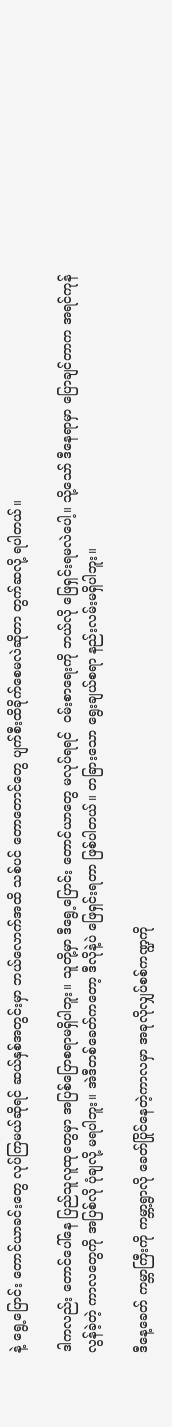နဲ့ ရွေ့ပြောင်း တောင်ယာခင်းတွေ လုပ်ကြမယ်ဆိုရင် ဆယ်နှစ်အတွင်းမှာ ဘယ်လောက်အထိ သစ်ပင် တောတောင်တွေ ပျက်စီးထိခိုက်စေမလဲဆိုတာ တွက်ဆလို့ ရပါတယ်။

ဒါကလည်း တောင်ပေါ်နေ ပြည်သူလူထုတွေမှာ အပြစ်ပြောစရာမရှိပါဘူး။ သူတို့မှာ ဒီရွေ့ပြောင်း တောင်ယာတွေ မလုပ်ရရင်  ဝမ်းစာရေးကို ဘယ်လို ဖြေရှင်းရမလဲပေါ့။ သို့သော် ဒီနေရာမှာ ပြောချင်တာက အရင်ကုန်လွန်ခဲ့တဲ့ ကာလတွေကို အပြစ်လို ပုံချလို့ မရပါဘူး။ အဲဒီတစ်ခေတ်ကတော့ ဒီလိုနဲ့ပဲ ဖြေရှင်းရတာ ဖြစ်ပါတယ်။ တခြားသော ရွေးချယ်စရာ နည်းလမ်းမရှိပါဘူး။

ဒီနေ့ခေတ် ကမ္ဘာကြီးကို ကမ္ဘာ့ရွာလို ခေတ်ပြိုင်နေတဲ့ကာလမှာ အခုလိုလျှပ်စစ်ကဏ္ဍကို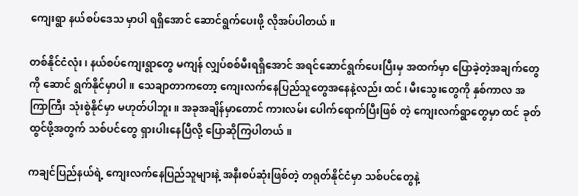ကျေးရွာ နယ်စပ်ဒေသ မှာပါ ရရှိအောင် ဆောင်ရွက်ပေးဖို့ လိုအပ်ပါတယ်။

တစ်နိုင်ငံလုံး၊ နယ်စပ်ကျေးရွာတွေ မကျန် လျှပ်စစ်မီးရရှိအောင် အရင်ဆောင်ရွက်ပေးပြီးမှ အထက်မှာ ပြောခဲ့တဲ့အချက်တွေကို ဆောင် ရွက်နိုင်မှာပါ။ သေချာတာကတော့ ကျေးလက်နေပြည်သူတွေအနေနဲ့လည်း ထင်၊ မီးသွေးတွေကို နှစ်ကာလ အကြာကြီး သုံးစွဲနိုင်မှာ မဟုတ်ပါဘူး။ အခုအချိန်မှာတောင် ကားလမ်း ပေါက်ရောက်ပြီးဖြစ် တဲ့ ကျေးလက်ရွာတွေမှာ ထင် ခုတ်ထွင်ဖို့အတွက် သစ်ပင်တွေ ရှားပါးနေပြီလို့ ပြောဆိုကြပါတယ်။

ကချင်ပြည်နယ်ရဲ့ ကျေးလက်နေပြည်သူများနဲ့ အနီးစပ်ဆုံးဖြစ်တဲ့ တရုတ်နိုင်ငံမှာ သစ်ပင်တွေနဲ့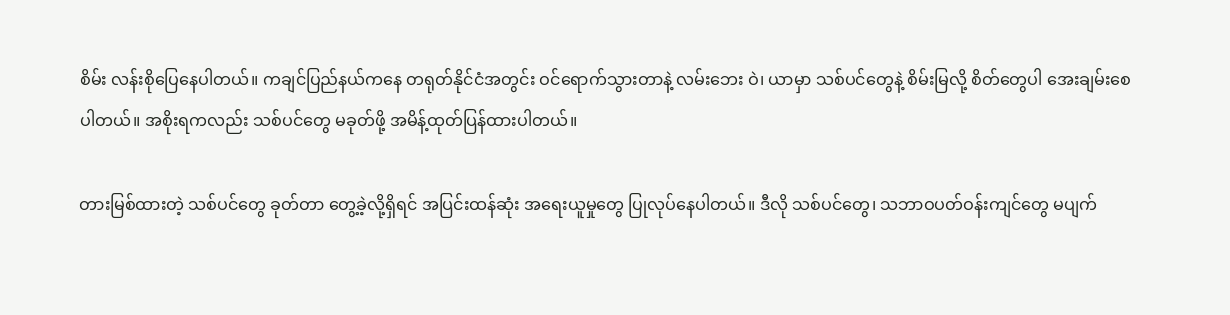စိမ်း လန်းစိုပြေနေပါတယ်။ ကချင်ပြည်နယ်ကနေ တရုတ်နိုင်ငံအတွင်း ဝင်ရောက်သွားတာနဲ့ လမ်းဘေး ဝဲ၊ ယာမှာ သစ်ပင်တွေနဲ့ စိမ်းမြလို့ စိတ်တွေပါ အေးချမ်းစေပါတယ်။ အစိုးရကလည်း သစ်ပင်တွေ မခုတ်ဖို့ အမိန့်ထုတ်ပြန်ထားပါတယ်။

တားမြစ်ထားတဲ့ သစ်ပင်တွေ ခုတ်တာ တွေ့ခဲ့လို့ရှိရင် အပြင်းထန်ဆုံး အရေးယူမှုတွေ ပြုလုပ်နေပါတယ်။ ဒီလို သစ်ပင်တွေ၊ သဘာဝပတ်ဝန်းကျင်တွေ မပျက်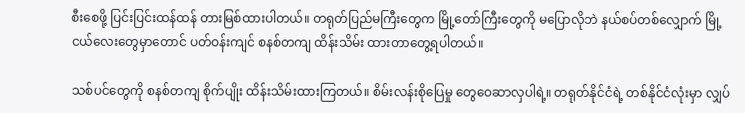စီးစေဖို့ ပြင်းပြင်းထန်ထန် တားမြစ်ထားပါတယ်။ တရုတ်ပြည်မကြီးတွေက မြို့တော်ကြီးတွေကို မပြောလိုဘဲ နယ်စပ်တစ်လျှောက် မြို့ငယ်လေးတွေမှာတောင် ပတ်ဝန်းကျင် စနစ်တကျ ထိန်းသိမ်း ထားတာတွေ့ရပါတယ်။

သစ်ပင်တွေကို စနစ်တကျ စိုက်ပျိုး ထိန်းသိမ်းထားကြတယ်။ စိမ်းလန်းစိုပြေမှု တွေဝေဆာလှပါရဲ့။ တရုတ်နိုင်ငံရဲ့ တစ်နိုင်ငံလုံးမှာ လျှပ်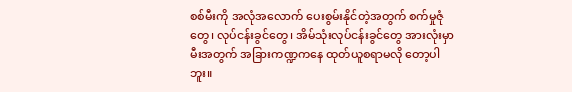စစ်မီးကို အလုံအလောက် ပေးစွမ်းနိုင်တဲ့အတွက် စက်မှုဇုံတွေ၊ လုပ်ငန်းခွင်တွေ၊ အိမ်သုံးလုပ်ငန်းခွင်တွေ အားလုံးမှာ မီးအတွက် အခြားကဏ္ဍကနေ ထုတ်ယူစရာမလို တော့ပါဘူး။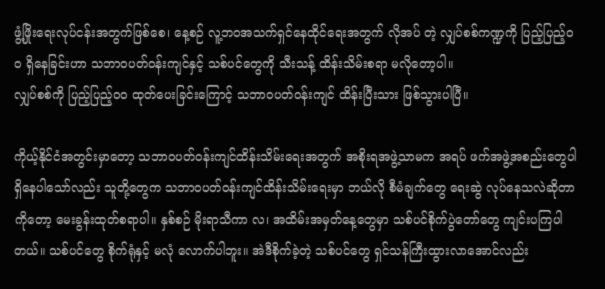ဖွံ့ဖြိုးရေးလုပ်ငန်းအတွက်ဖြစ်စေ၊ နေ့စဉ် လူ့ဘဝအသက်ရှင်နေထိုင်ရေးအတွက် လိုအပ် တဲ့ လျှပ်စစ်ကဏ္ဍကို ပြည့်ပြည့်ဝဝ ရှိနေခြင်းဟာ သဘာဝပတ်ဝန်းကျင်နှင့် သစ်ပင်တွေကို သီးသန့် ထိန်းသိမ်းစရာ မလိုတော့ပါ။
လျှပ်စစ်ကို ပြည့်ပြည့်ဝဝ ထုတ်ပေးခြင်းကြောင့် သဘာဝပတ်ဝန်းကျင် ထိန်းပြီးသား ဖြစ်သွားပါပြီ။

ကိုယ့်နိုင်ငံအတွင်းမှာတော့ သဘာဝပတ်ဝန်းကျင်ထိန်းသိမ်းရေးအတွက် အစိုးရအဖွဲ့သာမက အရပ် ဖက်အဖွဲ့အစည်းတွေပါ ရှိနေပါသော်လည်း သူတို့တွေက သဘာဝပတ်ဝန်းကျင်ထိန်းသိမ်းရေးမှာ ဘယ်လို စီမံချက်တွေ ရေးဆွဲ လုပ်နေသလဲဆိုတာကိုတော့ မေးခွန်းထုတ်စရာပါ။ နှစ်စဉ် မိုးရာသီကာ လ၊ အထိမ်းအမှတ်နေ့တွေမှာ သစ်ပင်စိုက်ပွဲတော်တွေ ကျင်းပကြပါတယ်။ သစ်ပင်တွေ စိုက်ရုံနှင့် မလုံ လောက်ပါဘူး။ အဲဒီစိုက်ခဲ့တဲ့ သစ်ပင်တွေ ရှင်သန်ကြီးထွားလာအောင်လည်း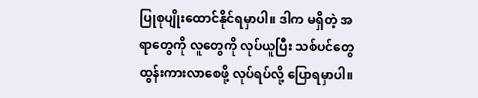ပြုစုပျိုးထောင်နိုင်ရမှာပါ။ ဒါက မရှိတဲ့ အရာတွေကို လူတွေကို လုပ်ယူပြီး သစ်ပင်တွေ ထွန်းကားလာစေဖို့ လုပ်ရပ်လို့ ပြောရမှာပါ။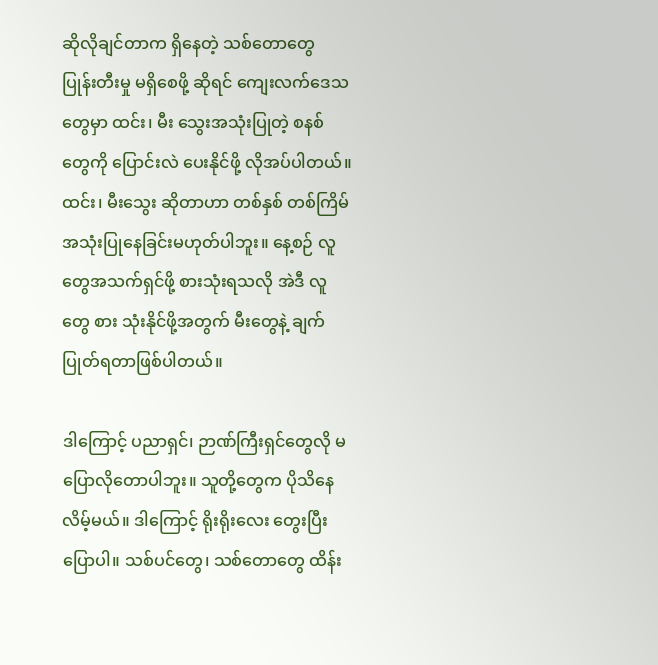ဆိုလိုချင်တာက ရှိနေတဲ့ သစ်တောတွေ ပြုန်းတီးမှု မရှိစေဖို့ ဆိုရင် ကျေးလက်ဒေသတွေမှာ ထင်း၊ မီး သွေးအသုံးပြုတဲ့ စနစ်တွေကို ပြောင်းလဲ ပေးနိုင်ဖို့ လိုအပ်ပါတယ်။ ထင်း၊ မီးသွေး ဆိုတာဟာ တစ်နှစ် တစ်ကြိမ် အသုံးပြုနေခြင်းမဟုတ်ပါဘူး။ နေ့စဉ် လူတွေအသက်ရှင်ဖို့ စားသုံးရသလို အဲဒီ လူတွေ စား သုံးနိုင်ဖို့အတွက် မီးတွေနဲ့ ချက်ပြုတ်ရတာဖြစ်ပါတယ်။

ဒါကြောင့် ပညာရှင်၊ ဉာဏ်ကြီးရှင်တွေလို မပြောလိုတောပါဘူး။ သူတို့တွေက ပိုသိနေလိမ့်မယ်။ ဒါကြောင့် ရိုးရိုးလေး တွေးပြီး ပြောပါ။ သစ်ပင်တွေ၊ သစ်တောတွေ ထိန်း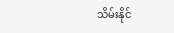သိမ်းနိုင်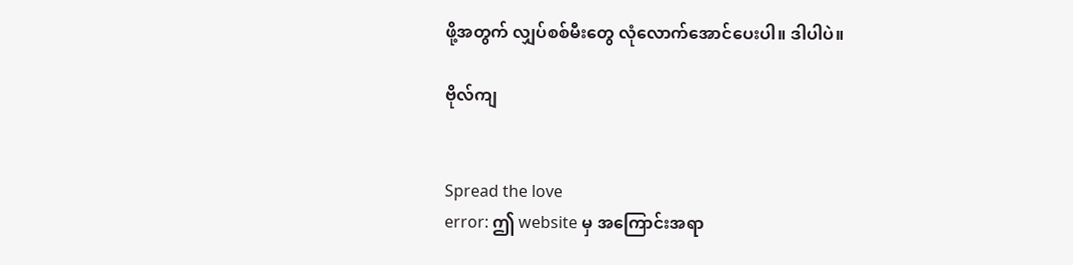ဖို့အတွက် လျှပ်စစ်မီးတွေ လုံလောက်အောင်ပေးပါ။ ဒါပါပဲ။

ဗိုလ်ကျ


Spread the love
error: ဤ website မှ အကြောင်းအရာ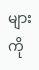များကို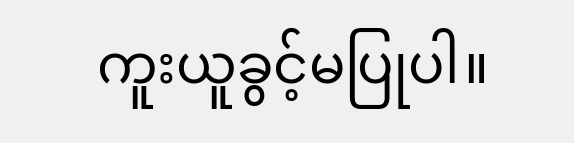ကူးယူခွင့်မပြုပါ။